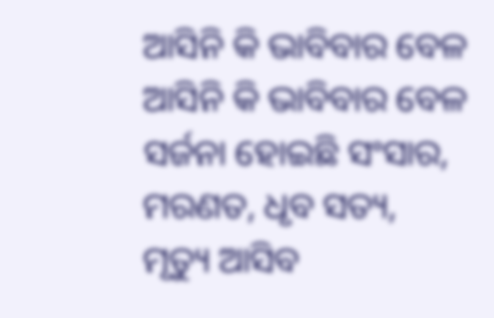ଆସିନି କି ଭାବିବାର ବେଳ
ଆସିନି କି ଭାବିବାର ବେଳ
ସର୍ଜନା ହୋଇଛି ସଂସାର,
ମରଣତ, ଧୃବ ସତ୍ୟ,
ମୃତ୍ୟୁ ଆସିବ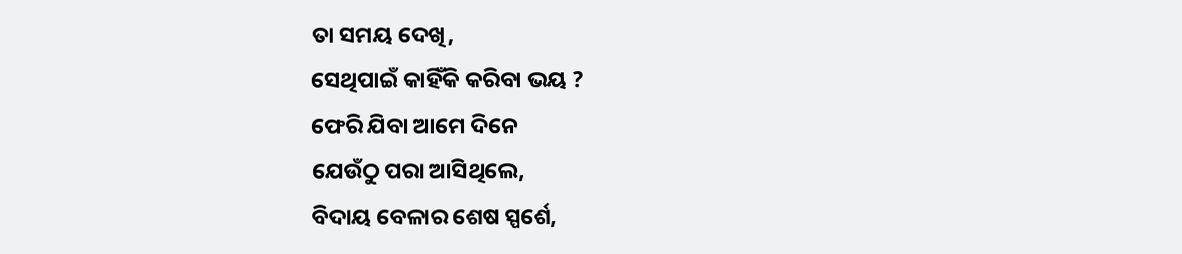ତା ସମୟ ଦେଖି,
ସେଥିପାଇଁ କାହିଁକି କରିବା ଭୟ ?
ଫେରି ଯିବା ଆମେ ଦିନେ
ଯେଉଁଠୁ ପରା ଆସିଥିଲେ,
ବିଦାୟ ବେଳାର ଶେଷ ସ୍ପର୍ଶେ,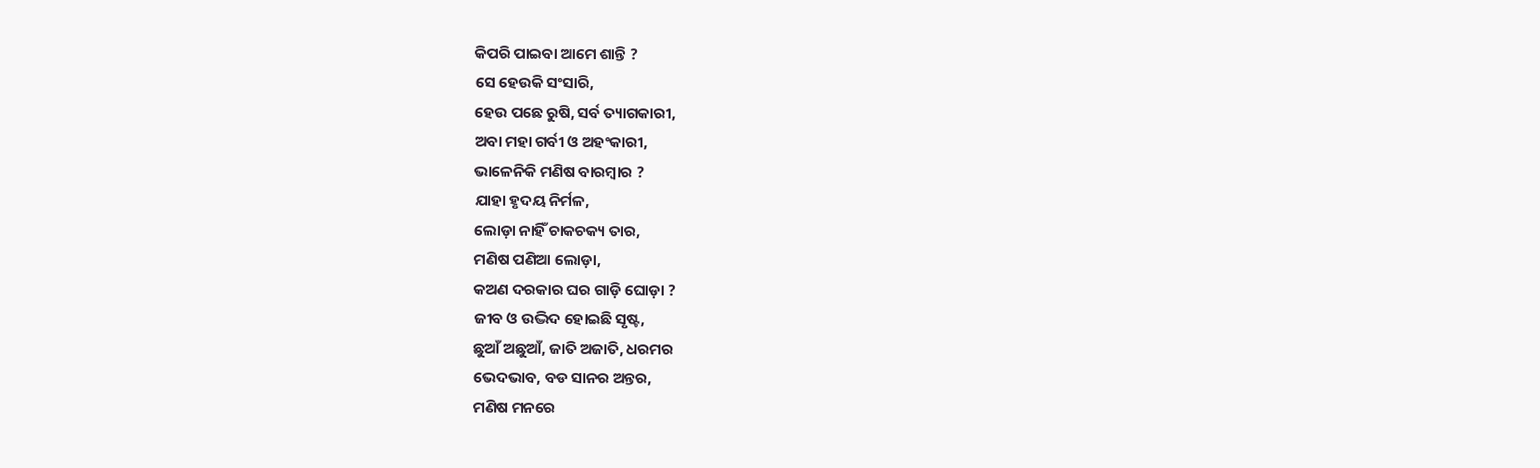କିପରି ପାଇବା ଆମେ ଶାନ୍ତି ?
ସେ ହେଉକି ସଂସାରି,
ହେଉ ପଛେ ରୁଷି, ସର୍ବ ତ୍ୟାଗକାରୀ,
ଅବା ମହା ଗର୍ବୀ ଓ ଅହଂକାରୀ,
ଭାଳେନିକି ମଣିଷ ବାରମ୍ବାର ?
ଯାହା ହୃଦୟ ନିର୍ମଳ,
ଲୋଡ଼ା ନାହିଁ ଚାକଚକ୍ୟ ତାର,
ମଣିଷ ପଣିଆ ଲୋଡ଼ା,
କଅଣ ଦରକାର ଘର ଗାଡ଼ି ଘୋଡ଼ା ?
ଜୀବ ଓ ଉଦ୍ଭିଦ ହୋଇଛି ସୃଷ୍ଟ,
ଛୁଆଁ ଅଛୁଆଁ, ଜାତି ଅଜାତି, ଧରମର
ଭେଦଭାବ, ବଡ ସାନର ଅନ୍ତର,
ମଣିଷ ମନରେ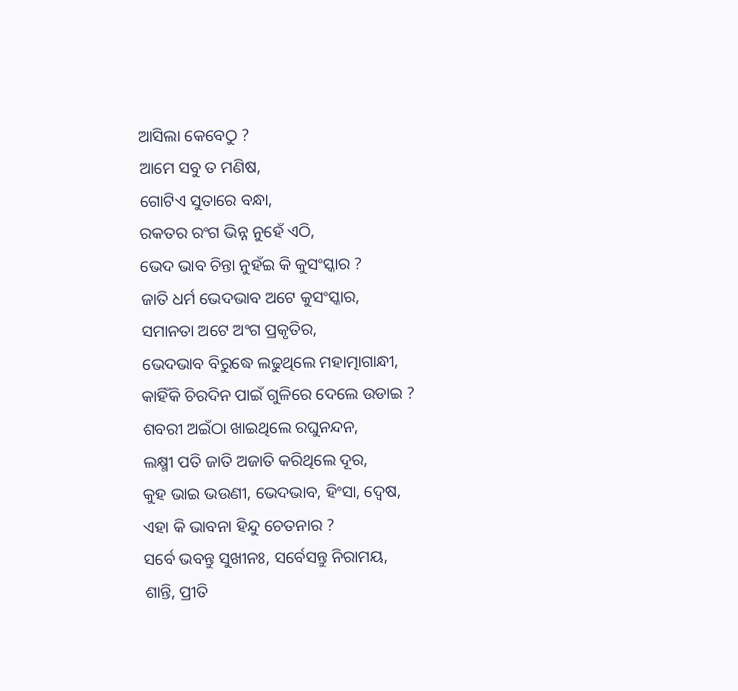ଆସିଲା କେବେଠୁ ?
ଆମେ ସବୁ ତ ମଣିଷ,
ଗୋଟିଏ ସୁତାରେ ବନ୍ଧା,
ରକତର ରଂଗ ଭିନ୍ନ ନୁହେଁ ଏଠି,
ଭେଦ ଭାବ ଚିନ୍ତା ନୁହଁଇ କି କୁସଂସ୍କାର ?
ଜାତି ଧର୍ମ ଭେଦଭାବ ଅଟେ କୁସଂସ୍କାର,
ସମାନତା ଅଟେ ଅଂଗ ପ୍ରକୃତିର,
ଭେଦଭାବ ବିରୁଦ୍ଧେ ଲଢୁଥିଲେ ମହାତ୍ମାଗାନ୍ଧୀ,
କାହିଁକି ଚିରଦିନ ପାଇଁ ଗୁଳିରେ ଦେଲେ ଉଡାଇ ?
ଶବରୀ ଅଇଁଠା ଖାଇଥିଲେ ରଘୁନନ୍ଦନ,
ଲକ୍ଷ୍ମୀ ପତି ଜାତି ଅଜାତି କରିଥିଲେ ଦୂର,
କୁହ ଭାଇ ଭଉଣୀ, ଭେଦଭାବ, ହିଂସା, ଦ୍ୱେଷ,
ଏହା କି ଭାବନା ହିନ୍ଦୁ ଚେତନାର ?
ସର୍ବେ ଭବନ୍ତୁ ସୁଖୀନଃ, ସର୍ବେସନ୍ତୁ ନିରାମୟ,
ଶାନ୍ତି, ପ୍ରୀତି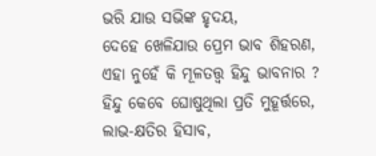ଭରି ଯାଉ ସଭିଙ୍କ ହୃଦୟ,
ଦେହେ ଖେଳିଯାଉ ପ୍ରେମ ଭାବ ଶିହରଣ,
ଏହା ନୁହେଁ କି ମୂଳତତ୍ତ୍ୱ ହିନ୍ଦୁ ଭାବନାର ?
ହିନ୍ଦୁ କେବେ ଘୋଷୁଥିଲା ପ୍ରତି ମୁହୂର୍ତ୍ତରେ,
ଲାଭ-କ୍ଷତିର ହିସାବ,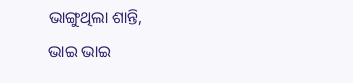ଭାଙ୍ଗୁଥିଲା ଶାନ୍ତି,
ଭାଇ ଭାଇ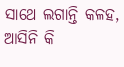ସାଥେ ଲଗାନ୍ତି କଳହ,
ଆସିନି କି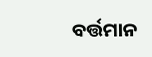ବର୍ତ୍ତମାନ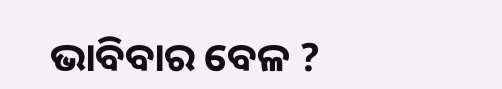ଭାବିବାର ବେଳ ?